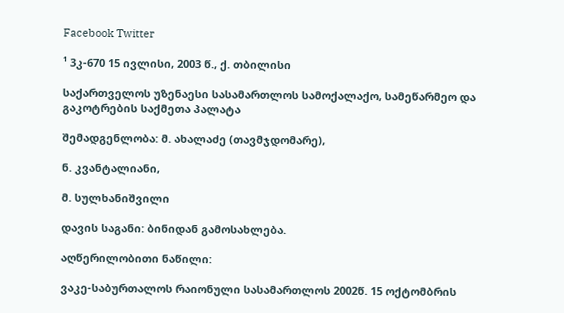Facebook Twitter

¹ 3კ-670 15 ივლისი, 2003 წ., ქ. თბილისი

საქართველოს უზენაესი სასამართლოს სამოქალაქო, სამეწარმეო და გაკოტრების საქმეთა პალატა

შემადგენლობა: მ. ახალაძე (თავმჯდომარე),

ნ. კვანტალიანი,

მ. სულხანიშვილი

დავის საგანი: ბინიდან გამოსახლება.

აღწერილობითი ნაწილი:

ვაკე-საბურთალოს რაიონული სასამართლოს 2002წ. 15 ოქტომბრის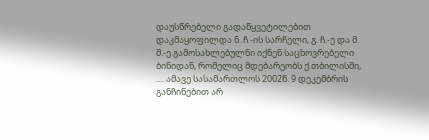დაუსწრებელი გადაწყვეტილებით დაკმაყოფილდა ნ. ჩ.-ის სარჩელი, გ. ჩ.-ე და მ. შ.-ე გამოსახლებულნი იქნენ საცხოვრებელი ბინიდან, რომელიც მდებარეობს ქ.თბილისში, .... ამავე სასამართლოს 2002წ. 9 დეკემბრის განჩინებით არ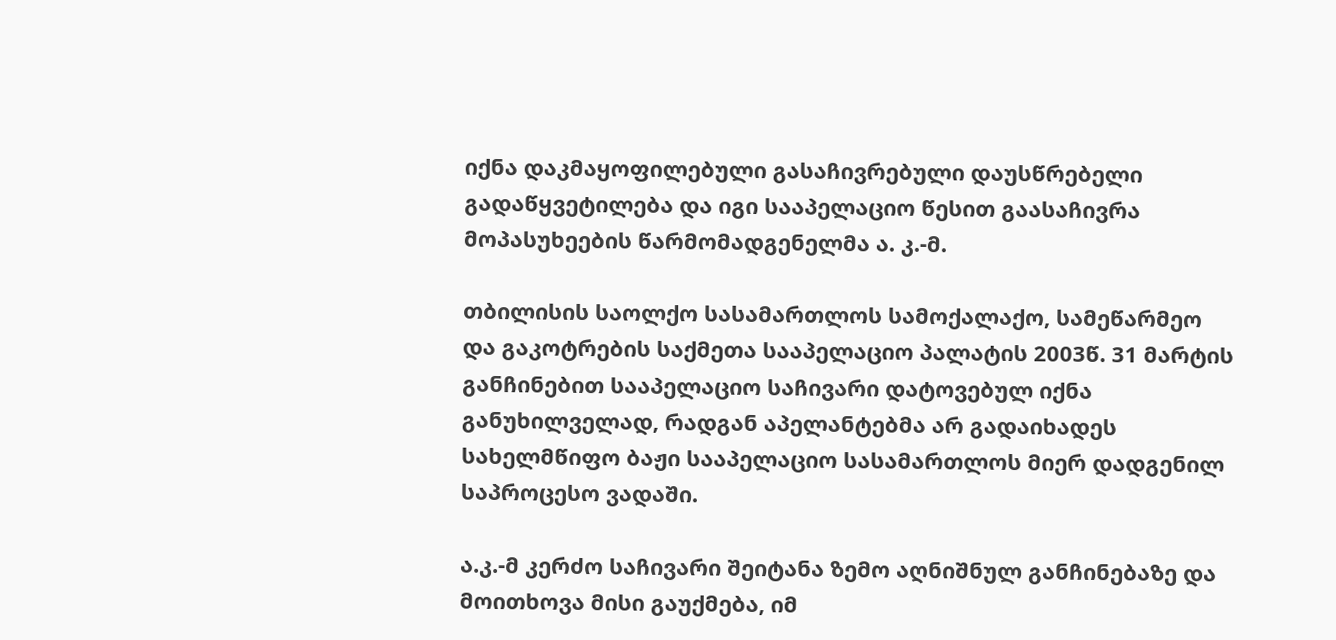იქნა დაკმაყოფილებული გასაჩივრებული დაუსწრებელი გადაწყვეტილება და იგი სააპელაციო წესით გაასაჩივრა მოპასუხეების წარმომადგენელმა ა. კ.-მ.

თბილისის საოლქო სასამართლოს სამოქალაქო, სამეწარმეო და გაკოტრების საქმეთა სააპელაციო პალატის 2003წ. 31 მარტის განჩინებით სააპელაციო საჩივარი დატოვებულ იქნა განუხილველად, რადგან აპელანტებმა არ გადაიხადეს სახელმწიფო ბაჟი სააპელაციო სასამართლოს მიერ დადგენილ საპროცესო ვადაში.

ა.კ.-მ კერძო საჩივარი შეიტანა ზემო აღნიშნულ განჩინებაზე და მოითხოვა მისი გაუქმება, იმ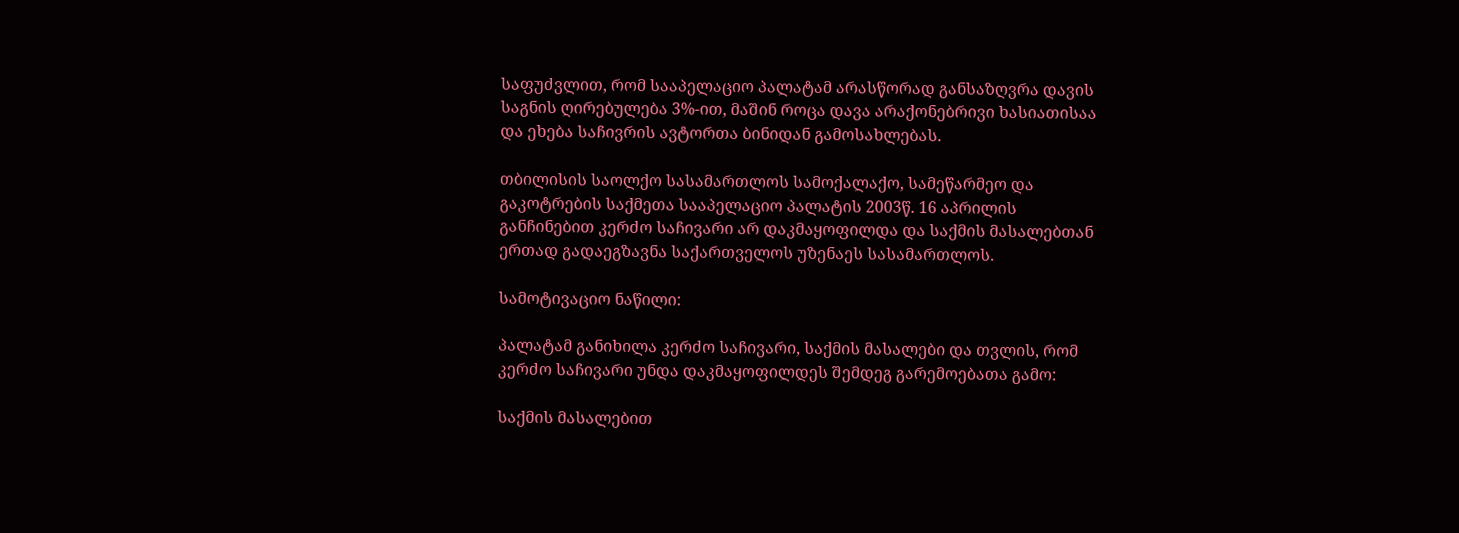საფუძვლით, რომ სააპელაციო პალატამ არასწორად განსაზღვრა დავის საგნის ღირებულება 3%-ით, მაშინ როცა დავა არაქონებრივი ხასიათისაა და ეხება საჩივრის ავტორთა ბინიდან გამოსახლებას.

თბილისის საოლქო სასამართლოს სამოქალაქო, სამეწარმეო და გაკოტრების საქმეთა სააპელაციო პალატის 2003წ. 16 აპრილის განჩინებით კერძო საჩივარი არ დაკმაყოფილდა და საქმის მასალებთან ერთად გადაეგზავნა საქართველოს უზენაეს სასამართლოს.

სამოტივაციო ნაწილი:

პალატამ განიხილა კერძო საჩივარი, საქმის მასალები და თვლის, რომ კერძო საჩივარი უნდა დაკმაყოფილდეს შემდეგ გარემოებათა გამო:

საქმის მასალებით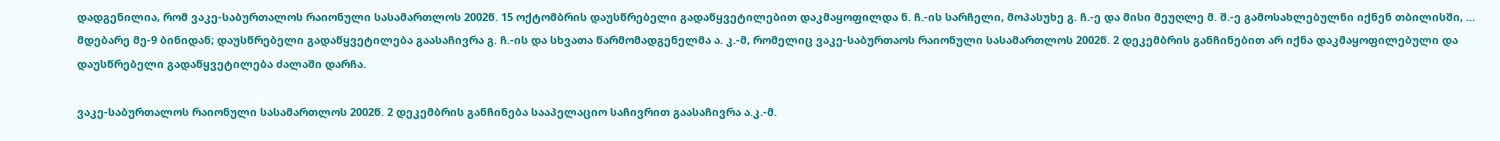დადგენილია, რომ ვაკე-საბურთალოს რაიონული სასამართლოს 2002წ. 15 ოქტომბრის დაუსწრებელი გადაწყვეტილებით დაკმაყოფილდა ნ. ჩ.-ის სარჩელი, მოპასუხე გ. ჩ.-ე და მისი მეუღლე მ. შ.-ე გამოსახლებულნი იქნენ თბილისში, ... მდებარე მე-9 ბინიდან; დაუსწრებელი გადაწყვეტილება გაასაჩივრა გ. ჩ.-ის და სხვათა წარმომადგენელმა ა. კ.-მ, რომელიც ვაკე-საბურთაოს რაიონული სასამართლოს 2002წ. 2 დეკემბრის განჩინებით არ იქნა დაკმაყოფილებული და დაუსწრებელი გადაწყვეტილება ძალაში დარჩა.

ვაკე-საბურთალოს რაიონული სასამართლოს 2002წ. 2 დეკემბრის განჩინება სააპელაციო საჩივრით გაასაჩივრა ა.კ.-მ.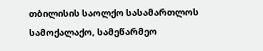თბილისის საოლქო სასამართლოს სამოქალაქო, სამეწარმეო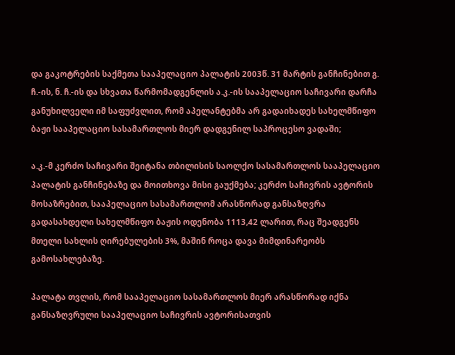და გაკოტრების საქმეთა სააპელაციო პალატის 2003წ. 31 მარტის განჩინებით გ. ჩ.-ის, ნ. ჩ.-ის და სხვათა წარმომადგენლის ა.კ.-ის სააპელაციო საჩივარი დარჩა განუხილველი იმ საფუძვლით, რომ აპელანტებმა არ გადაიხადეს სახელმწიფო ბაჟი სააპელაციო სასამართლოს მიერ დადგენილ საპროცესო ვადაში;

ა.კ.-მ კერძო საჩივარი შეიტანა თბილისის საოლქო სასამართლოს სააპელაციო პალატის განჩინებაზე და მოითხოვა მისი გაუქმება; კერძო საჩივრის ავტორის მოსაზრებით, სააპელაციო სასამართლომ არასწორად განსაზღვრა გადასახდელი სახელმწიფო ბაჟის ოდენობა 1113,42 ლარით, რაც შეადგენს მთელი სახლის ღირებულების 3%, მაშინ როცა დავა მიმდინარეობს გამოსახლებაზე.

პალატა თვლის, რომ სააპელაციო სასამართლოს მიერ არასწორად იქნა განსაზღვრული სააპელაციო საჩივრის ავტორისათვის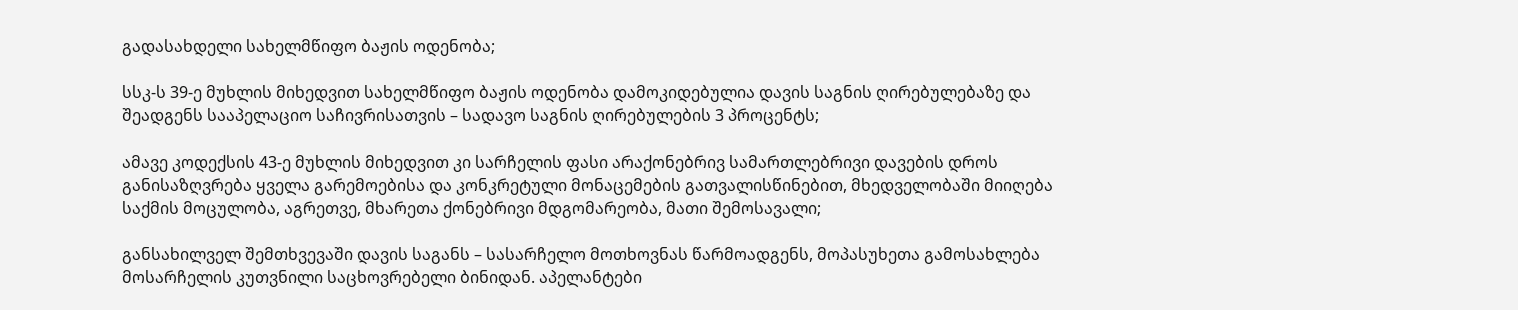გადასახდელი სახელმწიფო ბაჟის ოდენობა;

სსკ-ს 39-ე მუხლის მიხედვით სახელმწიფო ბაჟის ოდენობა დამოკიდებულია დავის საგნის ღირებულებაზე და შეადგენს სააპელაციო საჩივრისათვის – სადავო საგნის ღირებულების 3 პროცენტს;

ამავე კოდექსის 43-ე მუხლის მიხედვით კი სარჩელის ფასი არაქონებრივ სამართლებრივი დავების დროს განისაზღვრება ყველა გარემოებისა და კონკრეტული მონაცემების გათვალისწინებით, მხედველობაში მიიღება საქმის მოცულობა, აგრეთვე, მხარეთა ქონებრივი მდგომარეობა, მათი შემოსავალი;

განსახილველ შემთხვევაში დავის საგანს – სასარჩელო მოთხოვნას წარმოადგენს, მოპასუხეთა გამოსახლება მოსარჩელის კუთვნილი საცხოვრებელი ბინიდან. აპელანტები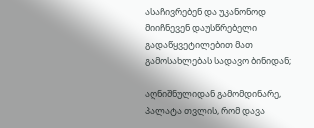ასაჩივრებენ და უკანონოდ მიიჩნევენ დაუსწრებელი გადაწყვეტილებით მათ გამოსახლებას სადავო ბინიდან;

აღნიშნულიდან გამომდინარე, პალატა თვლის, რომ დავა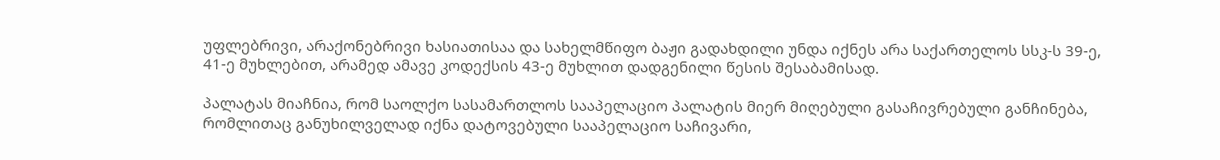უფლებრივი, არაქონებრივი ხასიათისაა და სახელმწიფო ბაჟი გადახდილი უნდა იქნეს არა საქართელოს სსკ-ს 39-ე, 41-ე მუხლებით, არამედ ამავე კოდექსის 43-ე მუხლით დადგენილი წესის შესაბამისად.

პალატას მიაჩნია, რომ საოლქო სასამართლოს სააპელაციო პალატის მიერ მიღებული გასაჩივრებული განჩინება, რომლითაც განუხილველად იქნა დატოვებული სააპელაციო საჩივარი,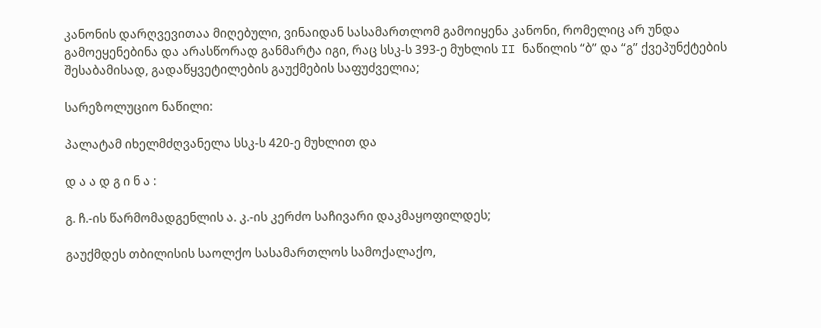კანონის დარღვევითაა მიღებული, ვინაიდან სასამართლომ გამოიყენა კანონი, რომელიც არ უნდა გამოეყენებინა და არასწორად განმარტა იგი, რაც სსკ-ს 393-ე მუხლის II ნაწილის “ბ” და “გ” ქვეპუნქტების შესაბამისად, გადაწყვეტილების გაუქმების საფუძველია;

სარეზოლუციო ნაწილი:

პალატამ იხელმძღვანელა სსკ-ს 420-ე მუხლით და

დ ა ა დ გ ი ნ ა :

გ. ჩ.-ის წარმომადგენლის ა. კ.-ის კერძო საჩივარი დაკმაყოფილდეს;

გაუქმდეს თბილისის საოლქო სასამართლოს სამოქალაქო,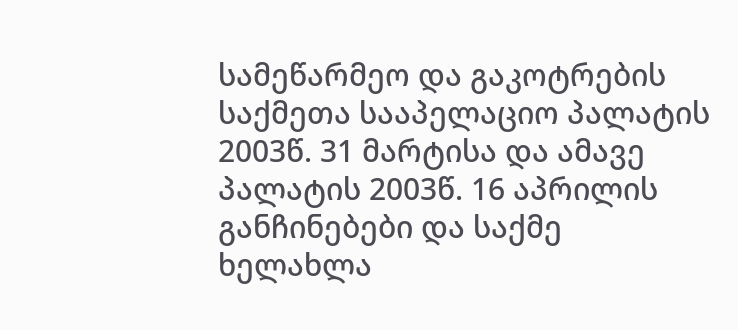სამეწარმეო და გაკოტრების საქმეთა სააპელაციო პალატის 2003წ. 31 მარტისა და ამავე პალატის 2003წ. 16 აპრილის განჩინებები და საქმე ხელახლა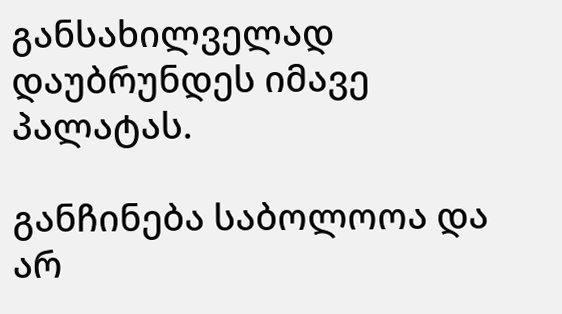განსახილველად დაუბრუნდეს იმავე პალატას.

განჩინება საბოლოოა და არ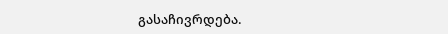გასაჩივრდება.